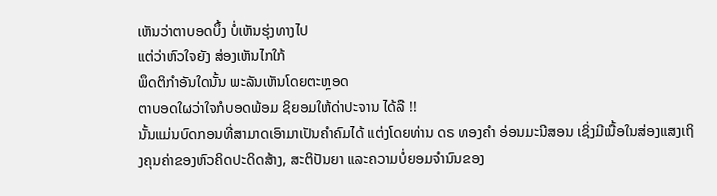ເຫັນວ່າຕາບອດບຶ້ງ ບໍ່ເຫັນຮຸ່ງທາງໄປ
ແຕ່ວ່າຫົວໃຈຍັງ ສ່ອງເຫັນໄກໃກ້
ພຶດຕິກຳອັນໃດນັ້ນ ພະລັນເຫັນໂດຍຕະຫຼອດ
ຕາບອດໃຜວ່າໃຈກໍບອດພ້ອມ ຊິຍອມໃຫ້ດ່າປະຈານ ໄດ້ລື !!
ນັ້ນແມ່ນບົດກອນທີ່ສາມາດເອົາມາເປັນຄຳຄົມໄດ້ ແຕ່ງໂດຍທ່ານ ດຣ ທອງຄຳ ອ່ອນມະນີສອນ ເຊິ່ງມີເນື້ອໃນສ່ອງແສງເຖິງຄຸນຄ່າຂອງຫົວຄິດປະດິດສ້າງ, ສະຕິປັນຍາ ແລະຄວາມບໍ່ຍອມຈຳນົນຂອງ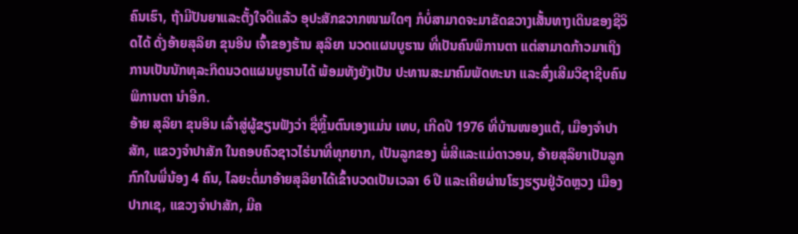ຄົນເຮົາ, ຖ້າມີປັນຍາແລະຕັ້ງໃຈດີແລ້ວ ອຸປະສັກຂວາກໜາມໃດໆ ກໍບໍ່ສາມາດຈະມາຂັດຂວາງເສັ້ນທາງເດິນຂອງຊີວິດໄດ້ ດັ່ງອ້າຍສຸລິຍາ ຂຸນອິນ ເຈົ້າຂອງຮ້ານ ສຸລິຍາ ນວດແຜນບູຮານ ທີ່ເປັນຄົນພິການຕາ ແຕ່ສາມາດກ້າວມາເຖິງການເປັນນັກທຸລະກິດນວດແຜນບູຮານໄດ້ ພ້ອມທັງຍັງເປັນ ປະທານສະມາຄົມພັດທະນາ ແລະສົ່ງເສີມວິຊາຊີບຄົນພິການຕາ ນຳອີກ.
ອ້າຍ ສຸລິຍາ ຂຸນອິນ ເລົ່າສູ່ຜູ້ຂຽນຟັງວ່າ ຊື່ຫຼິ້ນຕົນເອງແມ່ນ ເທບ, ເກີດປີ 1976 ທີ່ບ້ານໜອງແຕ້, ເມືອງຈຳປາສັກ, ແຂວງຈຳປາສັກ ໃນຄອບຄົວຊາວໄຮ່ນາທີ່ທຸກຍາກ, ເປັນລູກຂອງ ພໍ່ສີແລະແມ່ດາວອນ, ອ້າຍສຸລິຍາເປັນລູກກົກໃນພີ່ນ້ອງ 4 ຄົນ, ໄລຍະຕໍ່ມາອ້າຍສຸລິຍາໄດ້ເຂົ້າບວດເປັນເວລາ 6 ປີ ແລະເຄີຍຜ່ານໂຮງຮຽນຢູ່ວັດຫຼວງ ເມືອງປາກເຊ, ແຂວງຈຳປາສັກ, ມີຄ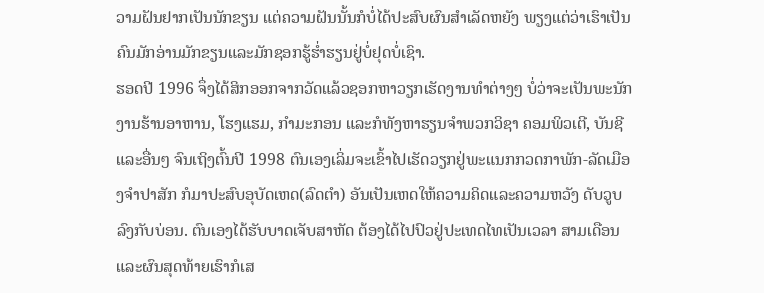ວາມຝັນຢາກເປັນນັກຂຽນ ແຕ່ຄວາມຝັນນັ້ນກໍບໍ່ໄດ້ປະສົບຜົນສຳເລັດຫຍັງ ພຽງແຕ່ວ່າເຮົາເປັນຄົນມັກອ່ານມັກຂຽນແລະມັກຊອກຮູ້ຮ່ຳຮຽນຢູ່ບໍ່ຢຸດບໍ່ເຊົາ.
ຮອດປີ 1996 ຈຶ່ງໄດ້ສິກອອກຈາກວັດແລ້ວຊອກຫາວຽກເຮັດງານທຳຕ່າງໆ ບໍ່ວ່າຈະເປັນພະນັກງານຮ້ານອາຫານ, ໂຮງແຮມ, ກຳມະກອນ ແລະກໍທັງຫາຮຽນຈຳພວກວິຊາ ຄອມພິວເຕີ, ບັນຊີ ແລະອື່ນໆ ຈົນເຖິງຕົ້ນປີ 1998 ຕົນເອງເລິ່ມຈະເຂົ້າໄປເຮັດວຽກຢູ່ພະແນກກວດກາພັກ-ລັດເມືອງຈຳປາສັກ ກໍມາປະສົບອຸບັດເຫດ(ລົດຕຳ) ອັນເປັນເຫດໃຫ້ຄວາມຄິດແລະຄວາມຫວັງ ດັບວູບລົງກັບບ່ອນ. ຕົນເອງໄດ້ຮັບບາດເຈັບສາຫັດ ຕ້ອງໄດ້ໄປປົວຢູ່ປະເທດໄທເປັນເວລາ ສາມເດືອນ ແລະຜົນສຸດທ້າຍເຮົາກໍເສ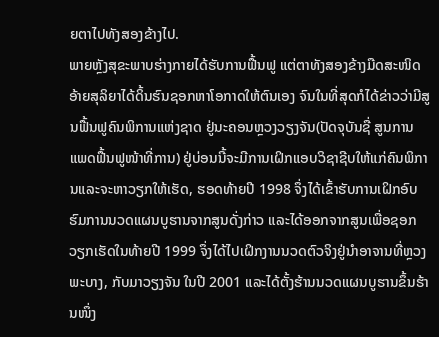ຍຕາໄປທັງສອງຂ້າງໄປ.
ພາຍຫຼັງສຸຂະພາບຮ່າງກາຍໄດ້ຮັບການຟື້ນຟູ ແຕ່ຕາທັງສອງຂ້າງມືດສະໜິດ ອ້າຍສຸລິຍາໄດ້ດິ້ນຮົນຊອກຫາໂອກາດໃຫ້ຕົນເອງ ຈົນໃນທີ່ສຸດກໍໄດ້ຂ່າວວ່າມີສູນຟື້ນຟູຄົນພິການແຫ່ງຊາດ ຢູ່ນະຄອນຫຼວງວຽງຈັນ(ປັດຈຸບັນຊື່ ສູນການແພດຟື້ນຟູໜ້າທີ່ການ) ຢູ່ບ່ອນນີ້ຈະມີການເຝິກແອບວິຊາຊີບໃຫ້ແກ່ຄົນພິການແລະຈະຫາວຽກໃຫ້ເຮັດ, ຮອດທ້າຍປີ 1998 ຈຶ່ງໄດ້ເຂົ້າຮັບການເຝິກອົບຮົມການນວດແຜນບູຮານຈາກສູນດັ່ງກ່າວ ແລະໄດ້ອອກຈາກສູນເພື່ອຊອກວຽກເຮັດໃນທ້າຍປີ 1999 ຈຶ່ງໄດ້ໄປເຝິກງານນວດຕົວຈິງຢູ່ນຳອາຈານທີ່ຫຼວງພະບາງ, ກັບມາວຽງຈັນ ໃນປີ 2001 ແລະໄດ້ຕັ້ງຮ້ານນວດແຜນບູຮານຂຶ້ນຮ້ານໜຶ່ງ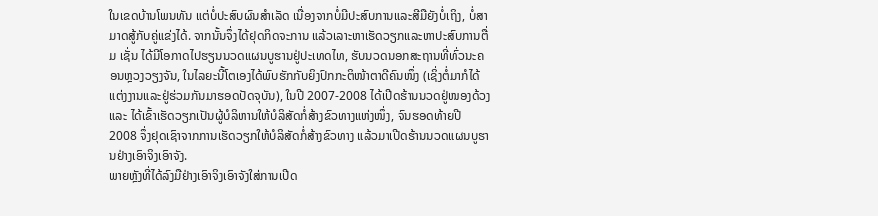ໃນເຂດບ້ານໂພນທັນ ແຕ່ບໍ່ປະສົບຜົນສຳເລັດ ເນື່ອງຈາກບໍ່ມີປະສົບການແລະສີມືຍັງບໍ່ເຖິງ, ບໍ່ສາມາດສູ້ກັບຄູ່ແຂ່ງໄດ້. ຈາກນັ້ນຈຶ່ງໄດ້ຢຸດກິດຈະການ ແລ້ວເລາະຫາເຮັດວຽກແລະຫາປະສົບການຕື່ມ ເຊັ່ນ ໄດ້ມີໂອກາດໄປຮຽນນວດແຜນບູຮານຢູ່ປະເທດໄທ, ຮັບນວດນອກສະຖານທີ່ທົ່ວນະຄອນຫຼວງວຽງຈັນ, ໃນໄລຍະນີ້ໂຕເອງໄດ້ພົບຮັກກັບຍິງປົກກະຕິໜ້າຕາດີຄົນໜຶ່ງ (ເຊິ່ງຕໍ່ມາກໍໄດ້ແຕ່ງງານແລະຢູ່ຮ່ວມກັນມາຮອດປັດຈຸບັນ), ໃນປີ 2007-2008 ໄດ້ເປີດຮ້ານນວດຢູ່ໜອງດ້ວງ ແລະ ໄດ້ເຂົ້າເຮັດວຽກເປັນຜູ້ບໍລິຫານໃຫ້ບໍລິສັດກໍ່ສ້າງຂົວທາງແຫ່ງໜຶ່ງ, ຈົນຮອດທ້າຍປີ 2008 ຈຶ່ງຢຸດເຊົາຈາກການເຮັດວຽກໃຫ້ບໍລິສັດກໍ່ສ້າງຂົວທາງ ແລ້ວມາເປີດຮ້ານນວດແຜນບູຮານຢ່າງເອົາຈິງເອົາຈັງ.
ພາຍຫຼັງທີ່ໄດ້ລົງມືຢ່າງເອົາຈິງເອົາຈັງໃສ່ການເປີດ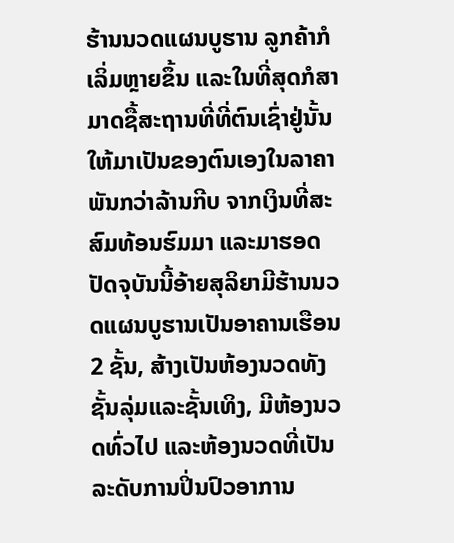ຮ້ານນວດແຜນບູຮານ ລູກຄ້າກໍເລິ່ມຫຼາຍຂຶ້ນ ແລະໃນທີ່ສຸດກໍສາມາດຊື້ສະຖານທີ່ທີ່ຕົນເຊົ່າຢູ່ນັ້ນໃຫ້ມາເປັນຂອງຕົນເອງໃນລາຄາພັນກວ່າລ້ານກີບ ຈາກເງິນທີ່ສະສົມທ້ອນຮົມມາ ແລະມາຮອດປັດຈຸບັນນີ້ອ້າຍສຸລິຍາມີຮ້ານນວດແຜນບູຮານເປັນອາຄານເຮືອນ 2 ຊັ້ນ, ສ້າງເປັນຫ້ອງນວດທັງຊັ້ນລຸ່ມແລະຊັ້ນເທິງ, ມີຫ້ອງນວດທົ່ວໄປ ແລະຫ້ອງນວດທີ່ເປັນລະດັບການປິ່ນປົວອາການ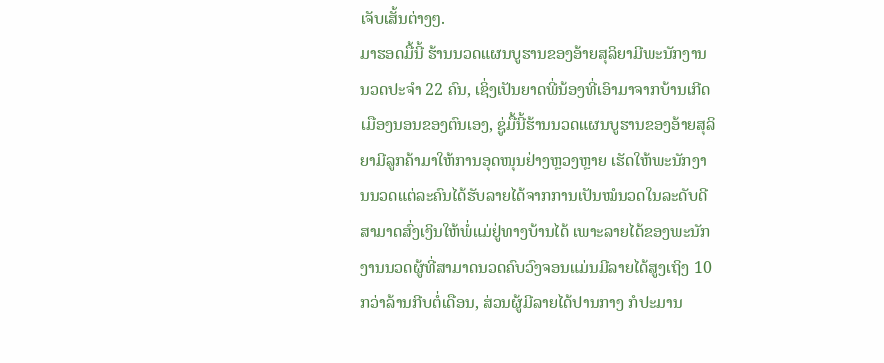ເຈັບເສັ້ນຕ່າງໆ.
ມາຮອດມື້ນີ້ ຮ້ານນວດແຜນບູຮານຂອງອ້າຍສຸລິຍາມີພະນັກງານນວດປະຈຳ 22 ຄົນ, ເຊິ່ງເປັນຍາດພີ່ນ້ອງທີ່ເອົາມາຈາກບ້ານເກີດເມືອງນອນຂອງຕົນເອງ, ຊູ່ມື້ນີ້ຮ້ານນວດແຜນບູຮານຂອງອ້າຍສຸລິຍາມີລູກຄ້າມາໃຫ້ການອຸດໜຸນຢ່າງຫຼວງຫຼາຍ ເຮັດໃຫ້ພະນັກງານນວດແຕ່ລະຄົນໄດ້ຮັບລາຍໄດ້ຈາກການເປັນໝໍນວດໃນລະດັບດີ ສາມາດສົ່ງເງິນໃຫ້ພໍ່ແມ່ຢູ່ທາງບ້ານໄດ້ ເພາະລາຍໄດ້ຂອງພະນັກງານນວດຜູ້ທີ່ສາມາດນວດຄົບວົງຈອນແມ່ນມີລາຍໄດ້ສູງເຖິງ 10 ກວ່າລ້ານກີບຕໍ່ເດືອນ, ສ່ວນຜູ້ມີລາຍໄດ້ປານກາງ ກໍປະມານ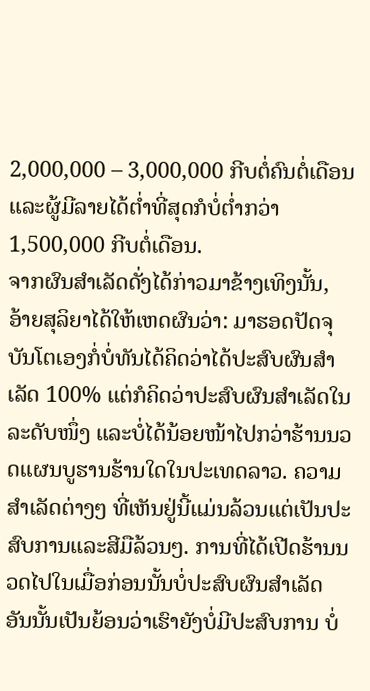2,000,000 – 3,000,000 ກີບຕໍ່ຄົນຕໍ່ເດືອນ ແລະຜູ້ມີລາຍໄດ້ຕ່ຳທີ່ສຸດກໍບໍ່ຕ່ຳກວ່າ 1,500,000 ກີບຕໍ່ເດືອນ.
ຈາກຜົນສຳເລັດດັ່ງໄດ້ກ່າວມາຂ້າງເທິງນັ້ນ, ອ້າຍສຸລິຍາໄດ້ໃຫ້ເຫດຜົນວ່າ: ມາຮອດປັດຈຸບັນໂຕເອງກໍ່ບໍ່ທັນໄດ້ຄິດວ່າໄດ້ປະສົບຜົນສຳເລັດ 100% ແຕ່ກໍຄິດວ່າປະສົບຜົນສຳເລັດໃນລະດັບໜຶ່ງ ແລະບໍ່ໄດ້ນ້ອຍໜ້າໄປກວ່າຮ້ານນວດແຜນບູຮານຮ້ານໃດໃນປະເທດລາວ. ຄວາມສຳເລັດຕ່າງໆ ທີ່ເຫັນຢູ່ນີ້ແມ່ນລ້ວນແຕ່ເປັນປະສົບການແລະສີມືລ້ວນໆ. ການທີ່ໄດ້ເປີດຮ້ານນວດໄປໃນເມື່ອກ່ອນນັ້ນບໍ່ປະສົບຜົນສຳເລັດ ອັນນັ້ນເປັນຍ້ອນວ່າເຮົາຍັງບໍ່ມີປະສົບການ ບໍ່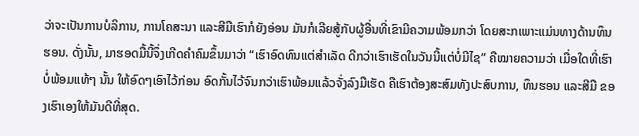ວ່າຈະເປັນການບໍລິການ, ການໂຄສະນາ ແລະສີມືເຮົາກໍຍັງອ່ອນ ມັນກໍເລີຍສູ້ກັບຜູ້ອື່ນທີ່ເຂົາມີຄວາມພ້ອມກວ່າ ໂດຍສະກເພາະແມ່ນທາງດ້ານທຶນຮອນ. ດັ່ງນັ້ນ, ມາຮອດມື້ນີ້ຈຶ່ງເກີດຄຳຄົມຂຶ້ນມາວ່າ “ເຮົາອົດທົນແຕ່ສຳເລັດ ດີກວ່າເຮົາເຮັດໃນວັນນີ້ແຕ່ບໍ່ມີໄຊ” ຄືໝາຍຄວາມວ່າ ເມື່ອໃດທີ່ເຮົາບໍ່ພ້ອມແທ້ໆ ນັ້ນ ໃຫ້ອົດໆເອົາໄວ້ກ່ອນ ອົດກັ້ນໄວ້ຈົນກວ່າເຮົາພ້ອມແລ້ວຈັ່ງລົງມືເຮັດ ຄືເຮົາຕ້ອງສະສົມທັງປະສົບການ, ທຶນຮອນ ແລະສີມື ຂອງເຮົາເອງໃຫ້ມັນດີທີ່ສຸດ.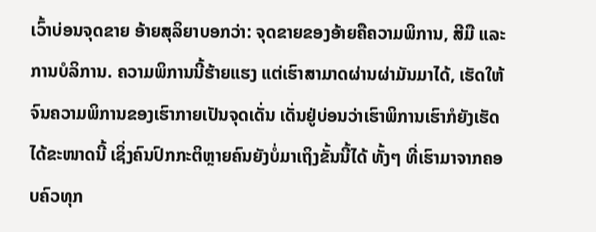ເວົ້າບ່ອນຈຸດຂາຍ ອ້າຍສຸລິຍາບອກວ່າ: ຈຸດຂາຍຂອງອ້າຍຄືຄວາມພິການ, ສີມື ແລະການບໍລິການ. ຄວາມພິການນີ້ຮ້າຍແຮງ ແຕ່ເຮົາສາມາດຜ່ານຜ່າມັນມາໄດ້, ເຮັດໃຫ້ຈົນຄວາມພິການຂອງເຮົາກາຍເປັນຈຸດເດັ່ນ ເດັ່ນຢູ່ບ່ອນວ່າເຮົາພິການເຮົາກໍຍັງເຮັດໄດ້ຂະໜາດນີ້ ເຊິ່ງຄົນປົກກະຕິຫຼາຍຄົນຍັງບໍ່ມາເຖິງຂັ້ນນີ້ໄດ້ ທັ້ງໆ ທີ່ເຮົາມາຈາກຄອບຄົວທຸກ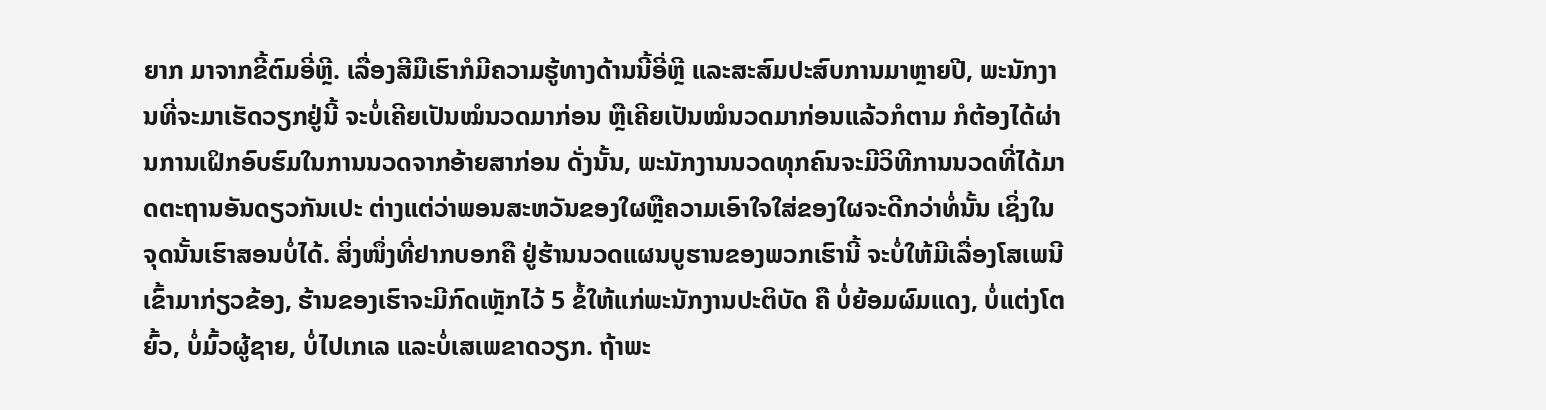ຍາກ ມາຈາກຂີ້ຕົມອີ່ຫຼີ. ເລື່ອງສີມືເຮົາກໍມີຄວາມຮູ້ທາງດ້ານນີ້ອີ່ຫຼີ ແລະສະສົມປະສົບການມາຫຼາຍປີ, ພະນັກງານທີ່ຈະມາເຮັດວຽກຢູ່ນີ້ ຈະບໍ່ເຄີຍເປັນໝໍນວດມາກ່ອນ ຫຼືເຄີຍເປັນໝໍນວດມາກ່ອນແລ້ວກໍຕາມ ກໍຕ້ອງໄດ້ຜ່ານການເຝິກອົບຮົມໃນການນວດຈາກອ້າຍສາກ່ອນ ດັ່ງນັ້ນ, ພະນັກງານນວດທຸກຄົນຈະມີວິທີການນວດທີ່ໄດ້ມາດຕະຖານອັນດຽວກັນເປະ ຕ່າງແຕ່ວ່າພອນສະຫວັນຂອງໃຜຫຼືຄວາມເອົາໃຈໃສ່ຂອງໃຜຈະດີກວ່າທໍ່ນັ້ນ ເຊິ່ງໃນຈຸດນັ້ນເຮົາສອນບໍ່ໄດ້. ສິ່ງໜຶ່ງທີ່ຢາກບອກຄື ຢູ່ຮ້ານນວດແຜນບູຮານຂອງພວກເຮົານີ້ ຈະບໍ່ໃຫ້ມີເລື່ອງໂສເພນີເຂົ້າມາກ່ຽວຂ້ອງ, ຮ້ານຂອງເຮົາຈະມີກົດເຫຼັກໄວ້ 5 ຂໍ້ໃຫ້ແກ່ພະນັກງານປະຕິບັດ ຄື ບໍ່ຍ້ອມຜົມແດງ, ບໍ່ແຕ່ງໂຕຍົ້ວ, ບໍ່ມົ້ວຜູ້ຊາຍ, ບໍ່ໄປເກເລ ແລະບໍ່ເສເພຂາດວຽກ. ຖ້າພະ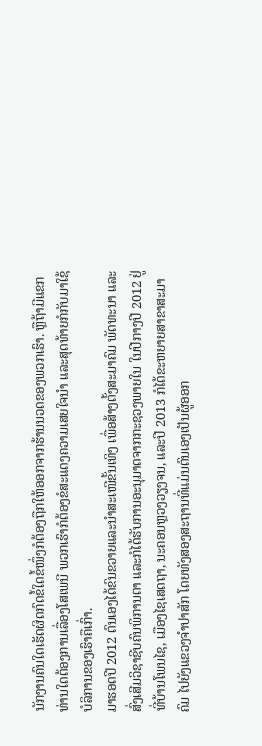ນັກງານຄົນໃດເຮັດຜິດກົດຂໍ້ໃດຂໍ້ໜຶ່ງກໍຕ້ອງຖືກໃຫ້ອອກຈາກຮ້ານນວດຂອງພວກເຮົາ. ຫຼືຖ້າມີແຂກທ່ານໃດຕ້ອງການເລື່ອງໂສເພນີ ພວກເຮົາກໍຕ້ອງຂໍສະແດງຄວາມເສຍໃຈນຳ ແລະສຸດທ້າຍກໍກັບມາໃຊ້ບໍລິການຂອງເຮົາຄືເກົ່າ.
ມາຮອດປີ 2012 ຕົນເອງໄດ້ຂົນຂວາຍແລະນຳສະເໜີຂັ້ນເທິງ ເພື່ອສ້າງຕັ້ງສະມາຄົມ ພັດທະນາ ແລະສົ່ງເສີມວິຊາຊີບຄົນພິການຕາ ແລະກໍໄດ້ຮັບການອະນຸມາດຈາກກະຊວງພາຍໃນ ໃນປີກາງປີ 2012 ຢູ່ທີ່ບ້ານໂພນໄຊ, ເມືອງໄຊເສດຖາ, ນະຄອນຫຼວງວຽງຈນ, ແລະປີ 2013 ກໍໄດ້ຂະຫຍາຍສາຂາສະມາຄົມ ໄປຍັງແຂວງຈຳປາສັກ ໂດຍທັງສອງສະຖານທີ່ແມ່ນຕົນເອງເປັນຜູ້ອອກ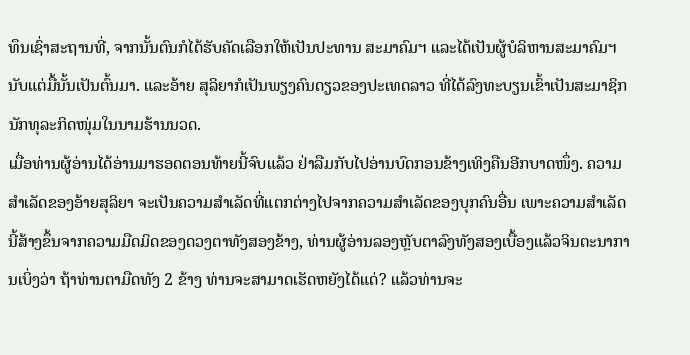ທຶນເຊົ່າສະຖານທີ່, ຈາກນັ້ນຕົນກໍໄດ້ຮັບຄັດເລືອກໃຫ້ເປັນປະທານ ສະມາຄົມຯ ແລະໄດ້ເປັນຜູ້ບໍລິຫານສະມາຄົມຯ ນັບແຕ່ມື້ນັ້ນເປັນຕົ້ນມາ. ແລະອ້າຍ ສຸລິຍາກໍເປັນພຽງຄົນດຽວຂອງປະເທດລາວ ທີ່ໄດ້ລົງທະບຽນເຂົ້າເປັນສະມາຊິກນັກທຸລະກິດໜຸ່ມໃນນາມຮ້ານນວດ.
ເມື່ອທ່ານຜູ້ອ່ານໄດ້ອ່ານມາຮອດຕອນທ້າຍນີ້ຈົບແລ້ວ ຢ່າລືມກັບໄປອ່ານບົດກອນຂ້າງເທິງຄືນອີກບາດໜຶ່ງ. ຄວາມສຳເລັດຂອງອ້າຍສຸລິຍາ ຈະເປັນຄວາມສຳເລັດທີ່ແຕກຕ່າງໄປຈາກຄວາມສຳເລັດຂອງບຸກຄົນອື່ນ ເພາະຄວາມສຳເລັດນີ້ສ້າງຂຶ້ນຈາກຄວາມມືດມິດຂອງດວງຕາທັງສອງຂ້າງ, ທ່ານຜູ້ອ່ານລອງຫຼັບຕາລົງທັງສອງເບື້ອງແລ້ວຈິນຕະນາການເບິ່ງວ່າ ຖ້າທ່ານຕາມືດທັງ 2 ຂ້າງ ທ່ານຈະສາມາດເຮັດຫຍັງໄດ້ແດ່? ແລ້ວທ່ານຈະ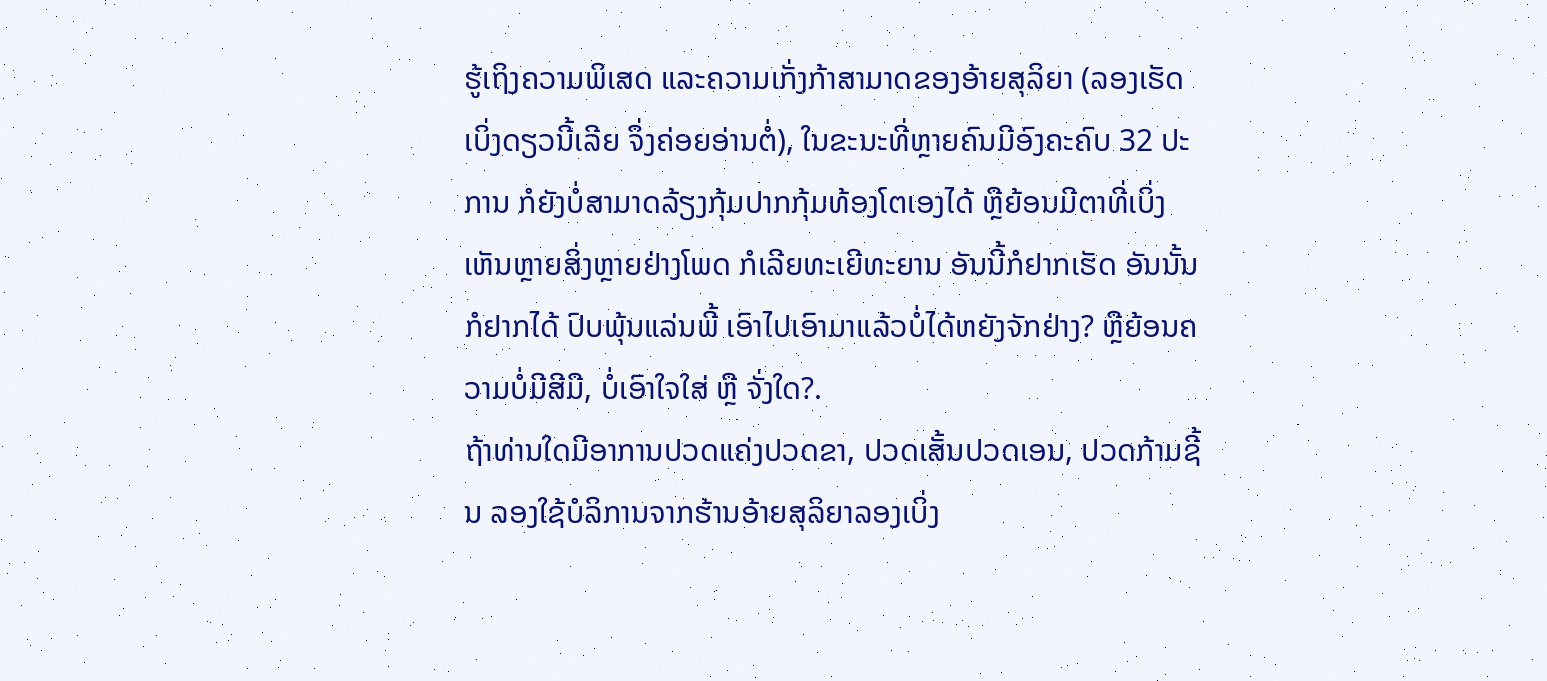ຮູ້ເຖິງຄວາມພິເສດ ແລະຄວາມເກັ່ງກ້າສາມາດຂອງອ້າຍສຸລິຍາ (ລອງເຮັດເບິ່ງດຽວນີ້ເລີຍ ຈຶ່ງຄ່ອຍອ່ານຕໍ່), ໃນຂະນະທີ່ຫຼາຍຄົນມີອົງຄະຄົບ 32 ປະການ ກໍຍັງບໍ່ສາມາດລ້ຽງກຸ້ມປາກກຸ້ມທ້ອງໂຕເອງໄດ້ ຫຼືຍ້ອນມີຕາທີ່ເບິ່ງເຫັນຫຼາຍສິ່ງຫຼາຍຢ່າງໂພດ ກໍເລີຍທະເຍີທະຍານ ອັນນີ້ກໍຢາກເຮັດ ອັນນັ້ນກໍຢາກໄດ້ ປົບພຸ້ນແລ່ນພີ້ ເອົາໄປເອົາມາແລ້ວບໍ່ໄດ້ຫຍັງຈັກຢ່າງ? ຫຼືຍ້ອນຄວາມບໍ່ມີສີມື, ບໍ່ເອົາໃຈໃສ່ ຫຼື ຈັ່ງໃດ?.
ຖ້າທ່ານໃດມີອາການປວດແຄ່ງປວດຂາ, ປວດເສັ້ນປວດເອນ, ປວດກ້າມຊີ້ນ ລອງໃຊ້ບໍລິການຈາກຮ້ານອ້າຍສຸລິຍາລອງເບິ່ງ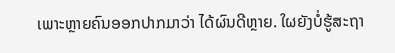ເພາະຫຼາຍຄົນອອກປາກມາວ່າ ໄດ້ຜົນດີຫຼາຍ. ໃຜຍັງບໍ່ຮູ້ສະຖາ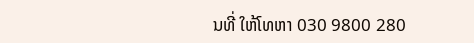ນທີ່ ໃຫ້ໂທຫາ 030 9800 280